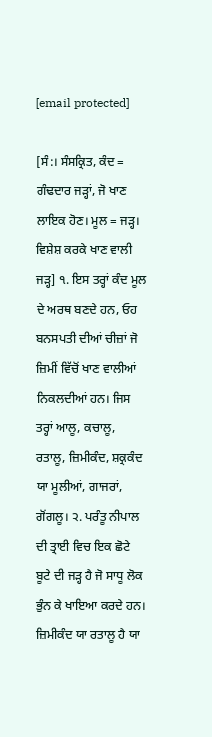[email protected]

[ਸੰ:। ਸੰਸਕ੍ਰਿਤ, ਕੰਦ = ਗੰਢਦਾਰ ਜੜ੍ਹਾਂ, ਜੋ ਖਾਣ ਲਾਇਕ ਹੋਣ। ਮੂਲ = ਜੜ੍ਹ। ਵਿਸ਼ੇਸ਼ ਕਰਕੇ ਖਾਣ ਵਾਲੀ ਜੜ੍ਹ] ੧. ਇਸ ਤਰ੍ਹਾਂ ਕੰਦ ਮੂਲ ਦੇ ਅਰਥ ਬਣਦੇ ਹਨ, ਓਹ ਬਨਸਪਤੀ ਦੀਆਂ ਚੀਜ਼ਾਂ ਜੋ ਜ਼ਿਮੀਂ ਵਿੱਚੋਂ ਖਾਣ ਵਾਲੀਆਂ ਨਿਕਲਦੀਆਂ ਹਨ। ਜਿਸ ਤਰ੍ਹਾਂ ਆਲੂ, ਕਚਾਲੂ, ਰਤਾਲੂ, ਜ਼ਿਮੀਕੰਦ, ਸ਼ਕ੍ਰਕੰਦ ਯਾ ਮੂਲੀਆਂ, ਗਾਜਰਾਂ, ਗੋਂਗਲੂ। ੨. ਪਰੰਤੂ ਨੀਪਾਲ ਦੀ ਤ੍ਰਾਈ ਵਿਚ ਇਕ ਛੋਟੇ ਬੂਟੇ ਦੀ ਜੜ੍ਹ ਹੈ ਜੋ ਸਾਧੂ ਲੋਕ ਭੁੰਨ ਕੇ ਖਾਇਆ ਕਰਦੇ ਹਨ। ਜ਼ਿਮੀਕੰਦ ਯਾ ਰਤਾਲੂ ਹੈ ਯਾ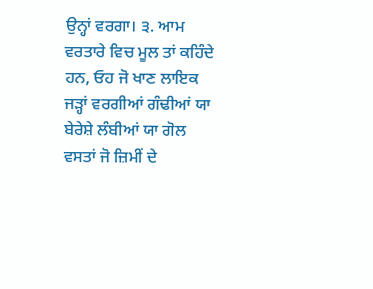ਉਨ੍ਹਾਂ ਵਰਗਾ। ੩. ਆਮ ਵਰਤਾਰੇ ਵਿਚ ਮੂਲ ਤਾਂ ਕਹਿੰਦੇ ਹਨ, ਓਹ ਜੋ ਖਾਣ ਲਾਇਕ ਜੜ੍ਹਾਂ ਵਰਗੀਆਂ ਗੰਢੀਆਂ ਯਾ ਬੇਰੇਸ਼ੇ ਲੰਬੀਆਂ ਯਾ ਗੋਲ ਵਸਤਾਂ ਜੋ ਜ਼ਿਮੀਂ ਦੇ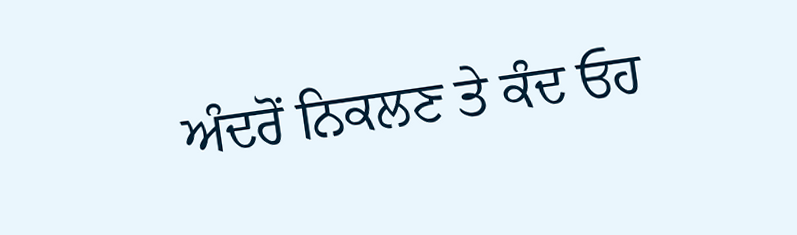ਅੰਦਰੋਂ ਨਿਕਲਣ ਤੇ ਕੰਦ ਓਹ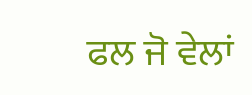ਫਲ ਜੋ ਵੇਲਾਂ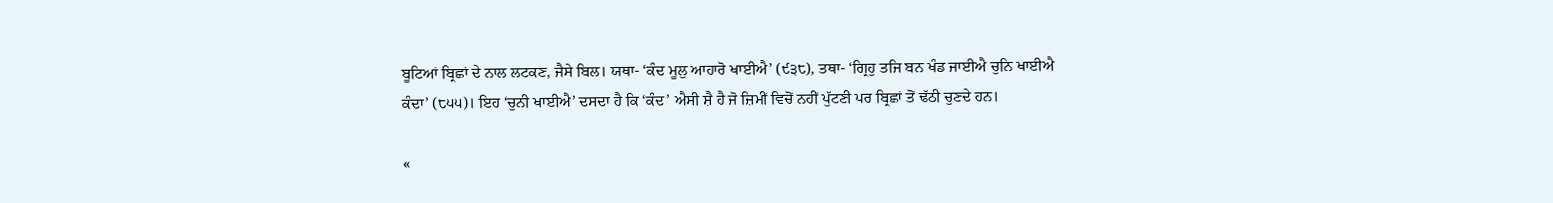ਬੂਟਿਆਂ ਬ੍ਰਿਛਾਂ ਦੇ ਨਾਲ ਲਟਕਣ, ਜੈਸੇ ਬਿਲ। ਯਥਾ- ‘ਕੰਦ ਮੂਲੁ ਆਹਾਰੋ ਖਾਈਐ’ (੯੩੮), ਤਥਾ- ‘ਗ੍ਰਿਹੁ ਤਜਿ ਬਨ ਖੰਡ ਜਾਈਐ ਚੁਨਿ ਖਾਈਐ ਕੰਦਾ’ (੮੫੫)। ਇਹ ‘ਚੁਨੀ ਖਾਈਐ’ ਦਸਦਾ ਹੈ ਕਿ ‘ਕੰਦ’ ਐਸੀ ਸ਼ੈ ਹੈ ਜੋ ਜ਼ਿਮੀਂ ਵਿਚੋਂ ਨਹੀਂ ਪੁੱਟਣੀ ਪਰ ਬ੍ਰਿਛਾਂ ਤੋਂ ਢੱਠੀ ਚੁਣਦੇ ਹਨ।

«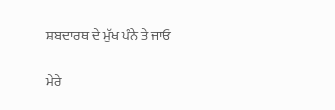ਸ਼ਬਦਾਰਥ ਦੇ ਮੁੱਖ ਪੰਨੇ ਤੇ ਜਾਓ

ਮੇਰੇ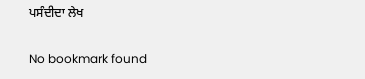ਪਸੰਦੀਦਾ ਲੇਖ

No bookmark found